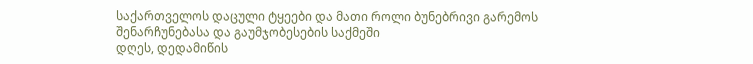საქართველოს დაცული ტყეები და მათი როლი ბუნებრივი გარემოს
შენარჩუნებასა და გაუმჯობესების საქმეში
დღეს, დედამიწის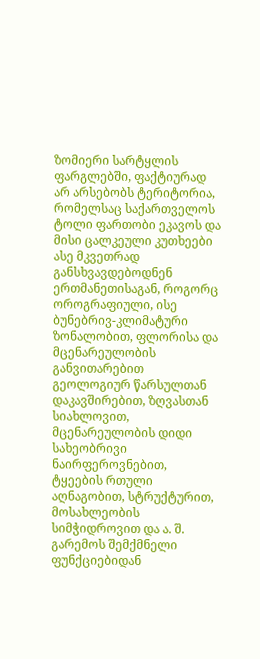ზომიერი სარტყლის ფარგლებში, ფაქტიურად არ არსებობს ტერიტორია, რომელსაც საქართველოს ტოლი ფართობი ეკავოს და მისი ცალკეული კუთხეები ასე მკვეთრად განსხვავდებოდნენ ერთმანეთისაგან, როგორც ოროგრაფიული, ისე ბუნებრივ-კლიმატური ზონალობით, ფლორისა და მცენარეულობის განვითარებით გეოლოგიურ წარსულთან დაკავშირებით, ზღვასთან სიახლოვით, მცენარეულობის დიდი სახეობრივი ნაირფეროვნებით, ტყეების რთული აღნაგობით, სტრუქტურით, მოსახლეობის სიმჭიდროვით და ა. შ.
გარემოს შემქმნელი ფუნქციებიდან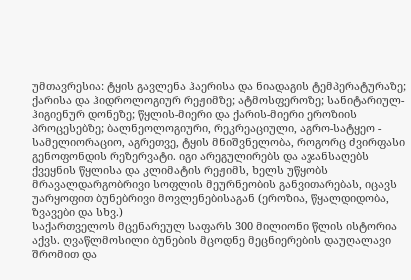უმთავრესია: ტყის გავლენა ჰაერისა და ნიადაგის ტემპერატურაზე; ქარისა და ჰიდროლოგიურ რეჟიმზე; ატმოსფეროზე; სანიტარიულ-ჰიგიენურ დონეზე; წყლის-მიერი და ქარის-მიერი ეროზიის პროცესებზე; ბალნეოლოგიური, რეკრეაციული, აგრო-სატყეო - სამელიორაციო, აგრეთვე, ტყის მნიშვნელობა, როგორც ძვირფასი გენოფონდის რეზერვატი. იგი არეგულირებს და აჯანსაღებს ქვეყნის წყლისა და კლიმატის რეჟიმს, ხელს უწყობს მრავალდარგობრივი სოფლის მეურნეობის განვითარებას, იცავს უარყოფით ბუნებრივი მოვლენებისაგან (ეროზია, წყალდიდობა, ზვავები და სხვ.)
საქართველოს მცენარეულ საფარს 300 მილიონი წლის ისტორია აქვს. ღვაწლმოსილი ბუნების მცოდნე მეცნიერების დაუღალავი შრომით და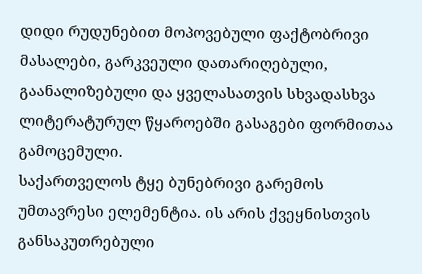დიდი რუდუნებით მოპოვებული ფაქტობრივი მასალები, გარკვეული დათარიღებული, გაანალიზებული და ყველასათვის სხვადასხვა ლიტერატურულ წყაროებში გასაგები ფორმითაა გამოცემული.
საქართველოს ტყე ბუნებრივი გარემოს უმთავრესი ელემენტია. ის არის ქვეყნისთვის განსაკუთრებული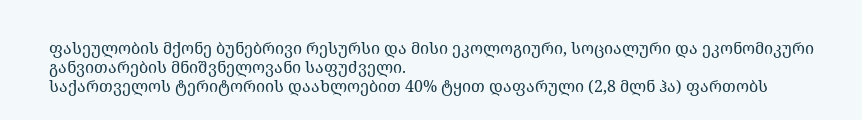ფასეულობის მქონე ბუნებრივი რესურსი და მისი ეკოლოგიური, სოციალური და ეკონომიკური განვითარების მნიშვნელოვანი საფუძველი.
საქართველოს ტერიტორიის დაახლოებით 40% ტყით დაფარული (2,8 მლნ ჰა) ფართობს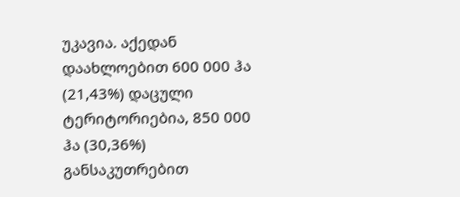უკავია. აქედან დაახლოებით 600 000 ჰა (21,43%) დაცული ტერიტორიებია, 850 000 ჰა (30,36%) განსაკუთრებით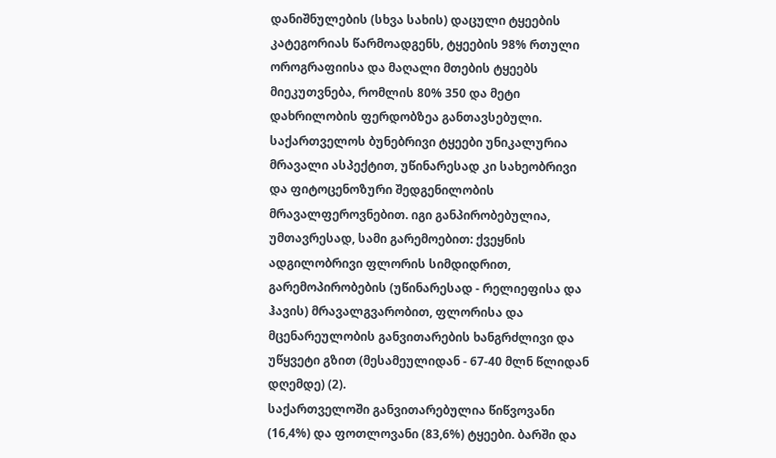დანიშნულების (სხვა სახის) დაცული ტყეების კატეგორიას წარმოადგენს, ტყეების 98% რთული ოროგრაფიისა და მაღალი მთების ტყეებს მიეკუთვნება, რომლის 80% 350 და მეტი დახრილობის ფერდობზეა განთავსებული.
საქართველოს ბუნებრივი ტყეები უნიკალურია მრავალი ასპექტით, უწინარესად კი სახეობრივი და ფიტოცენოზური შედგენილობის მრავალფეროვნებით. იგი განპირობებულია, უმთავრესად, სამი გარემოებით: ქვეყნის ადგილობრივი ფლორის სიმდიდრით, გარემოპირობების (უწინარესად - რელიეფისა და ჰავის) მრავალგვარობით, ფლორისა და მცენარეულობის განვითარების ხანგრძლივი და უწყვეტი გზით (მესამეულიდან - 67-40 მლნ წლიდან დღემდე) (2).
საქართველოში განვითარებულია წიწვოვანი (16,4%) და ფოთლოვანი (83,6%) ტყეები. ბარში და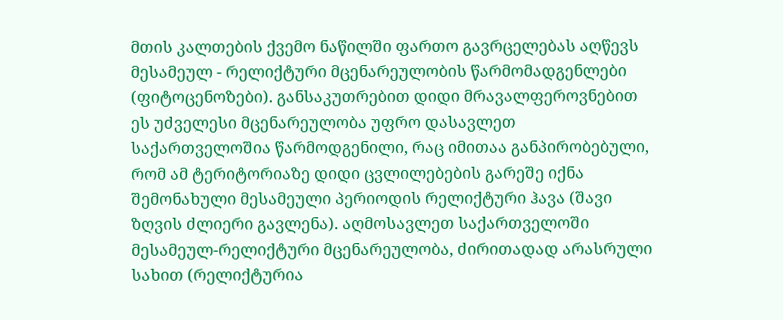მთის კალთების ქვემო ნაწილში ფართო გავრცელებას აღწევს მესამეულ - რელიქტური მცენარეულობის წარმომადგენლები (ფიტოცენოზები). განსაკუთრებით დიდი მრავალფეროვნებით ეს უძველესი მცენარეულობა უფრო დასავლეთ საქართველოშია წარმოდგენილი, რაც იმითაა განპირობებული, რომ ამ ტერიტორიაზე დიდი ცვლილებების გარეშე იქნა შემონახული მესამეული პერიოდის რელიქტური ჰავა (შავი ზღვის ძლიერი გავლენა). აღმოსავლეთ საქართველოში მესამეულ-რელიქტური მცენარეულობა, ძირითადად არასრული სახით (რელიქტურია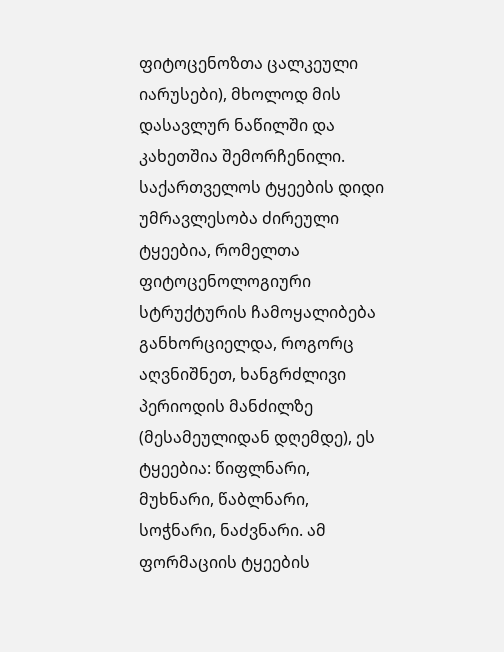ფიტოცენოზთა ცალკეული იარუსები), მხოლოდ მის დასავლურ ნაწილში და კახეთშია შემორჩენილი. საქართველოს ტყეების დიდი უმრავლესობა ძირეული ტყეებია, რომელთა ფიტოცენოლოგიური სტრუქტურის ჩამოყალიბება განხორციელდა, როგორც აღვნიშნეთ, ხანგრძლივი პერიოდის მანძილზე (მესამეულიდან დღემდე), ეს ტყეებია: წიფლნარი, მუხნარი, წაბლნარი, სოჭნარი, ნაძვნარი. ამ ფორმაციის ტყეების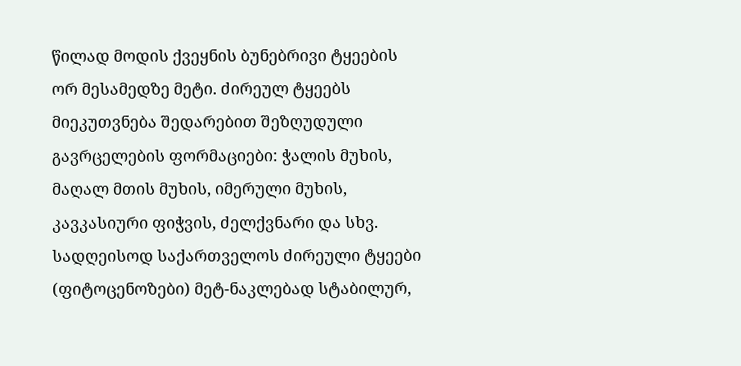წილად მოდის ქვეყნის ბუნებრივი ტყეების ორ მესამედზე მეტი. ძირეულ ტყეებს მიეკუთვნება შედარებით შეზღუდული გავრცელების ფორმაციები: ჭალის მუხის, მაღალ მთის მუხის, იმერული მუხის, კავკასიური ფიჭვის, ძელქვნარი და სხვ. სადღეისოდ საქართველოს ძირეული ტყეები (ფიტოცენოზები) მეტ-ნაკლებად სტაბილურ,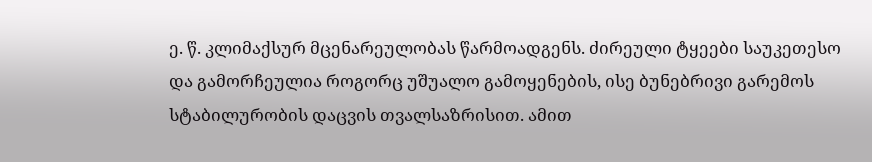ე. წ. კლიმაქსურ მცენარეულობას წარმოადგენს. ძირეული ტყეები საუკეთესო და გამორჩეულია როგორც უშუალო გამოყენების, ისე ბუნებრივი გარემოს სტაბილურობის დაცვის თვალსაზრისით. ამით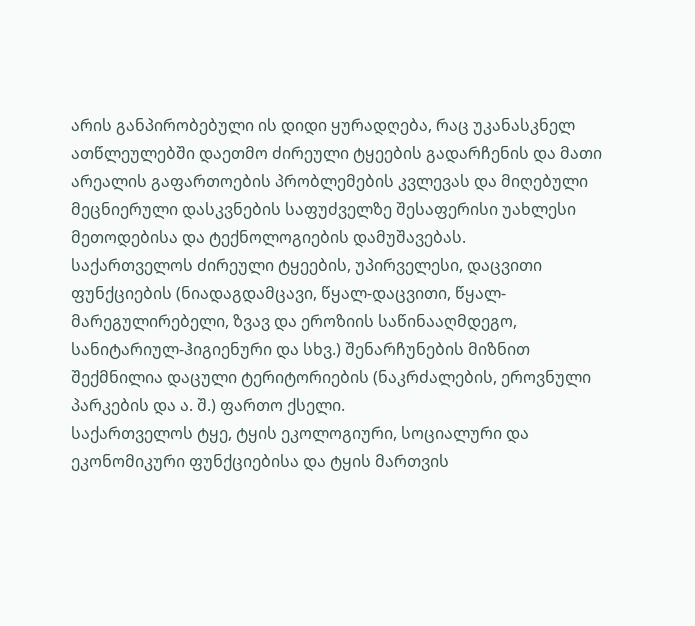არის განპირობებული ის დიდი ყურადღება, რაც უკანასკნელ ათწლეულებში დაეთმო ძირეული ტყეების გადარჩენის და მათი არეალის გაფართოების პრობლემების კვლევას და მიღებული მეცნიერული დასკვნების საფუძველზე შესაფერისი უახლესი მეთოდებისა და ტექნოლოგიების დამუშავებას.
საქართველოს ძირეული ტყეების, უპირველესი, დაცვითი ფუნქციების (ნიადაგდამცავი, წყალ-დაცვითი, წყალ-მარეგულირებელი, ზვავ და ეროზიის საწინააღმდეგო, სანიტარიულ-ჰიგიენური და სხვ.) შენარჩუნების მიზნით შექმნილია დაცული ტერიტორიების (ნაკრძალების, ეროვნული პარკების და ა. შ.) ფართო ქსელი.
საქართველოს ტყე, ტყის ეკოლოგიური, სოციალური და ეკონომიკური ფუნქციებისა და ტყის მართვის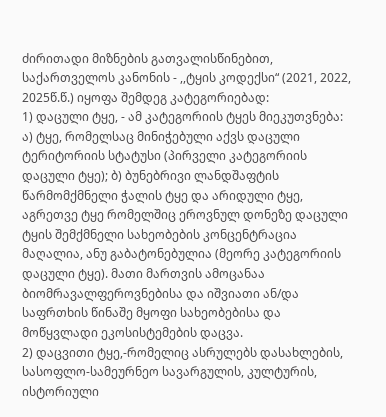ძირითადი მიზნების გათვალისწინებით, საქართველოს კანონის - ,,ტყის კოდექსი“ (2021, 2022, 2025წ.წ.) იყოფა შემდეგ კატეგორიებად:
1) დაცული ტყე, - ამ კატეგორიის ტყეს მიეკუთვნება: ა) ტყე, რომელსაც მინიჭებული აქვს დაცული ტერიტორიის სტატუსი (პირველი კატეგორიის დაცული ტყე); ბ) ბუნებრივი ლანდშაფტის წარმომქმნელი ჭალის ტყე და არიდული ტყე, აგრეთვე ტყე რომელშიც ეროვნულ დონეზე დაცული ტყის შემქმნელი სახეობების კონცენტრაცია მაღალია, ანუ გაბატონებულია (მეორე კატეგორიის დაცული ტყე). მათი მართვის ამოცანაა ბიომრავალფეროვნებისა და იშვიათი ან/და საფრთხის წინაშე მყოფი სახეობებისა და მოწყვლადი ეკოსისტემების დაცვა.
2) დაცვითი ტყე,-რომელიც ასრულებს დასახლების, სასოფლო-სამეურნეო სავარგულის, კულტურის, ისტორიული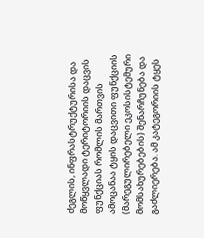ძეგლის, ინფრასტრუქტურისა და მოწყვლადი ტერიტორიის დაცვის ფუნქციას რომლის მართვის ამოცანაა ტყის დაცვითი ფუნქციის (მარეგულირებელი ეკოსისტემური მომსახურებების) შენარჩუნება და გაძლიერება. ამ კატეგორიის ტყეს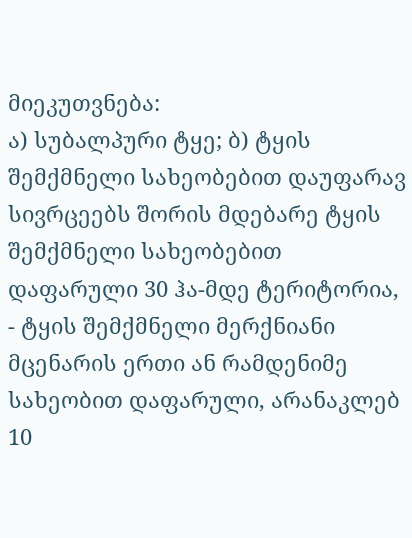მიეკუთვნება:
ა) სუბალპური ტყე; ბ) ტყის შემქმნელი სახეობებით დაუფარავ სივრცეებს შორის მდებარე ტყის შემქმნელი სახეობებით დაფარული 30 ჰა-მდე ტერიტორია, - ტყის შემქმნელი მერქნიანი მცენარის ერთი ან რამდენიმე სახეობით დაფარული, არანაკლებ 10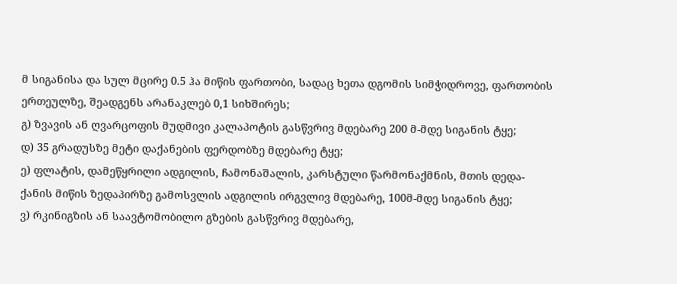მ სიგანისა და სულ მცირე 0.5 ჰა მიწის ფართობი, სადაც ხეთა დგომის სიმჭიდროვე, ფართობის ერთეულზე, შეადგენს არანაკლებ 0,1 სიხშირეს;
გ) ზვავის ან ღვარცოფის მუდმივი კალაპოტის გასწვრივ მდებარე 200 მ-მდე სიგანის ტყე;
დ) 35 გრადუსზე მეტი დაქანების ფერდობზე მდებარე ტყე;
ე) ფლატის, დამეწყრილი ადგილის, ჩამონაშალის, კარსტული წარმონაქმნის, მთის დედა-ქანის მიწის ზედაპირზე გამოსვლის ადგილის ირგვლივ მდებარე, 100მ-მდე სიგანის ტყე;
ვ) რკინიგზის ან საავტომობილო გზების გასწვრივ მდებარე,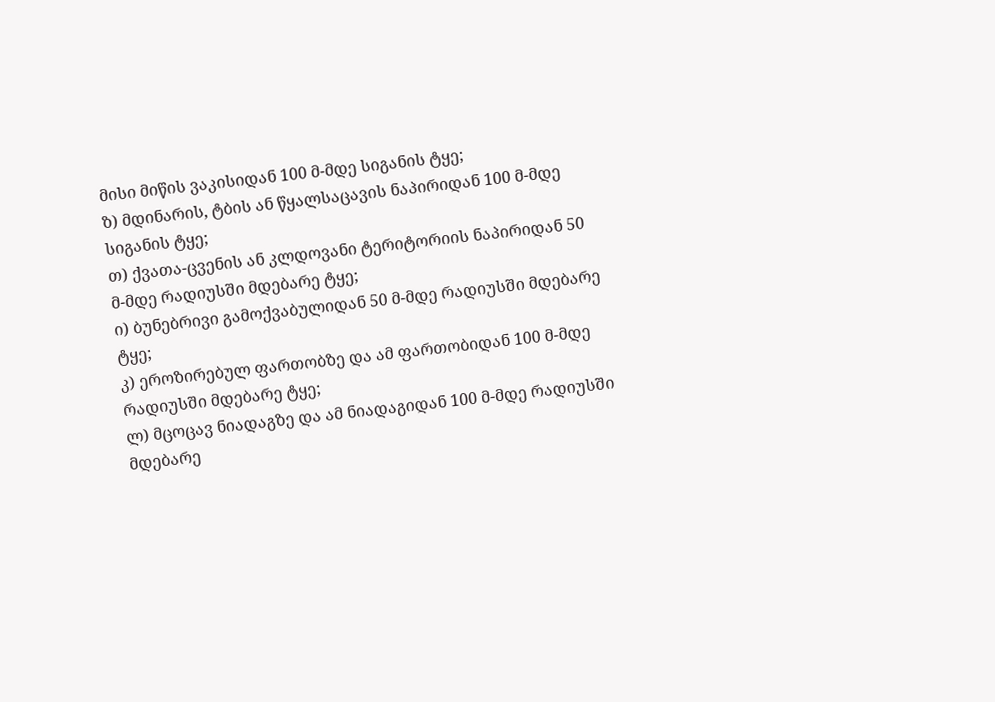მისი მიწის ვაკისიდან 100 მ-მდე სიგანის ტყე;
ზ) მდინარის, ტბის ან წყალსაცავის ნაპირიდან 100 მ-მდე სიგანის ტყე;
თ) ქვათა-ცვენის ან კლდოვანი ტერიტორიის ნაპირიდან 50 მ-მდე რადიუსში მდებარე ტყე;
ი) ბუნებრივი გამოქვაბულიდან 50 მ-მდე რადიუსში მდებარე ტყე;
კ) ეროზირებულ ფართობზე და ამ ფართობიდან 100 მ-მდე რადიუსში მდებარე ტყე;
ლ) მცოცავ ნიადაგზე და ამ ნიადაგიდან 100 მ-მდე რადიუსში მდებარე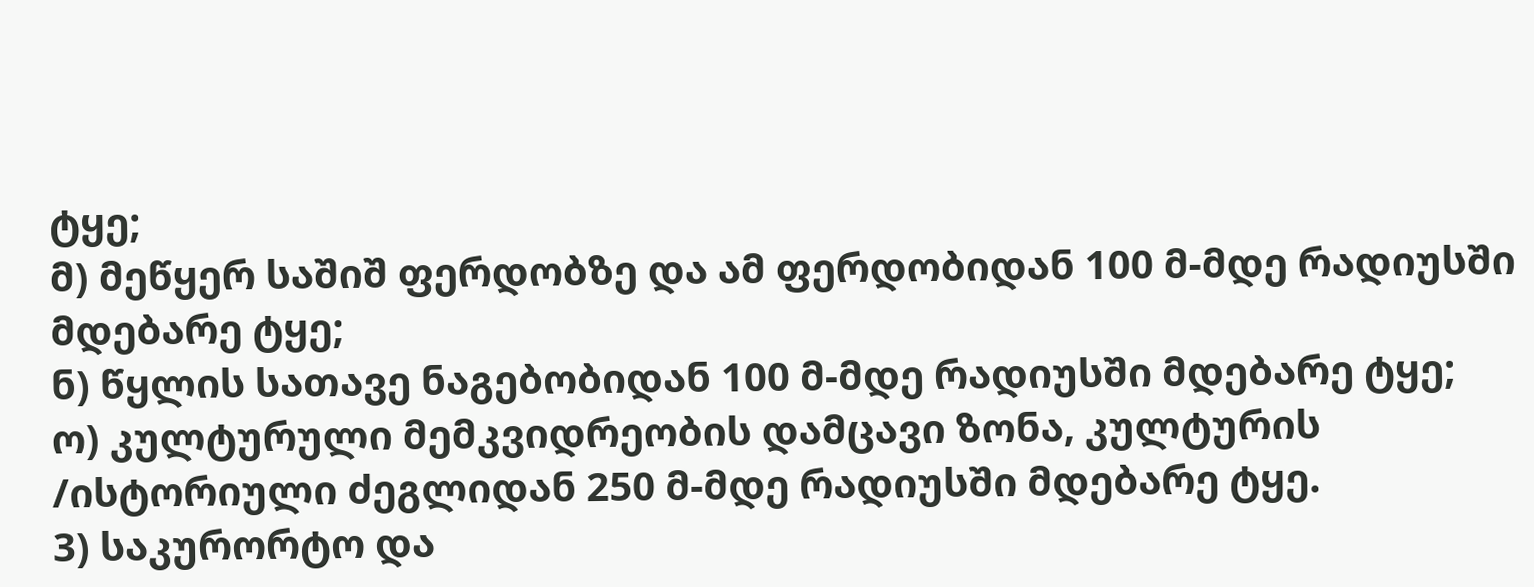ტყე;
მ) მეწყერ საშიშ ფერდობზე და ამ ფერდობიდან 100 მ-მდე რადიუსში მდებარე ტყე;
ნ) წყლის სათავე ნაგებობიდან 100 მ-მდე რადიუსში მდებარე ტყე;
ო) კულტურული მემკვიდრეობის დამცავი ზონა, კულტურის /ისტორიული ძეგლიდან 250 მ-მდე რადიუსში მდებარე ტყე.
3) საკურორტო და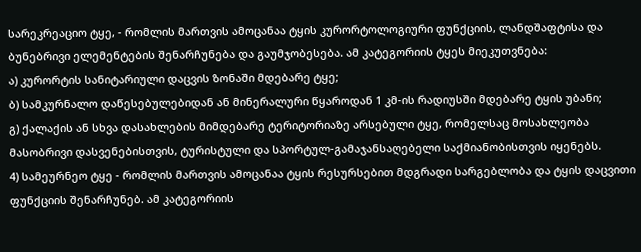სარეკრეაციო ტყე, - რომლის მართვის ამოცანაა ტყის კურორტოლოგიური ფუნქციის, ლანდშაფტისა და ბუნებრივი ელემენტების შენარჩუნება და გაუმჯობესება. ამ კატეგორიის ტყეს მიეკუთვნება:
ა) კურორტის სანიტარიული დაცვის ზონაში მდებარე ტყე;
ბ) სამკურნალო დაწესებულებიდან ან მინერალური წყაროდან 1 კმ-ის რადიუსში მდებარე ტყის უბანი;
გ) ქალაქის ან სხვა დასახლების მიმდებარე ტერიტორიაზე არსებული ტყე, რომელსაც მოსახლეობა მასობრივი დასვენებისთვის, ტურისტული და სპორტულ-გამაჯანსაღებელი საქმიანობისთვის იყენებს.
4) სამეურნეო ტყე - რომლის მართვის ამოცანაა ტყის რესურსებით მდგრადი სარგებლობა და ტყის დაცვითი ფუნქციის შენარჩუნებ. ამ კატეგორიის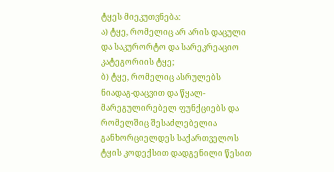ტყეს მიეკუთვნება:
ა) ტყე, რომელიც არ არის დაცული და საკურორტო და სარეკრეაციო კატეგორიის ტყე;
ბ) ტყე, რომელიც ასრულებს ნიადაგ-დაცვით და წყალ-მარეგულირებელ ფუნქციებს და რომელშიც შესაძლებელია განხორციელდეს საქართველოს ტყის კოდექსით დადგენილი წესით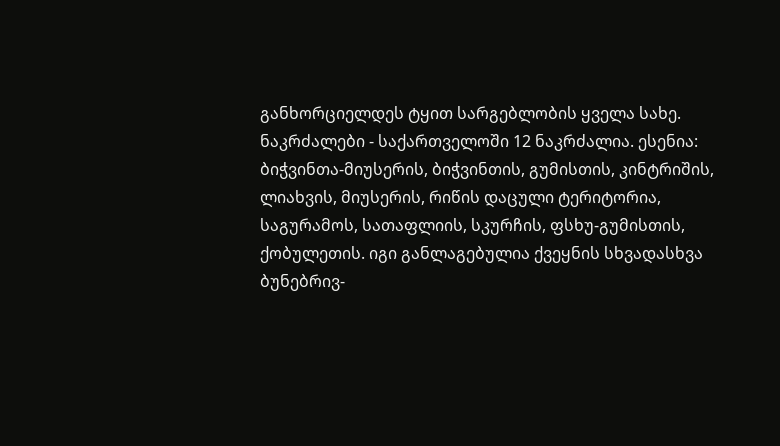განხორციელდეს ტყით სარგებლობის ყველა სახე.
ნაკრძალები - საქართველოში 12 ნაკრძალია. ესენია: ბიჭვინთა-მიუსერის, ბიჭვინთის, გუმისთის, კინტრიშის, ლიახვის, მიუსერის, რიწის დაცული ტერიტორია, საგურამოს, სათაფლიის, სკურჩის, ფსხუ-გუმისთის, ქობულეთის. იგი განლაგებულია ქვეყნის სხვადასხვა ბუნებრივ-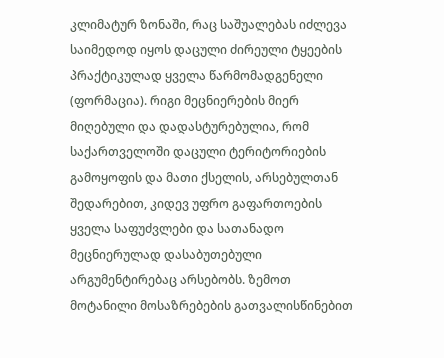კლიმატურ ზონაში, რაც საშუალებას იძლევა საიმედოდ იყოს დაცული ძირეული ტყეების პრაქტიკულად ყველა წარმომადგენელი (ფორმაცია). რიგი მეცნიერების მიერ მიღებული და დადასტურებულია, რომ საქართველოში დაცული ტერიტორიების გამოყოფის და მათი ქსელის, არსებულთან შედარებით, კიდევ უფრო გაფართოების ყველა საფუძვლები და სათანადო მეცნიერულად დასაბუთებული არგუმენტირებაც არსებობს. ზემოთ მოტანილი მოსაზრებების გათვალისწინებით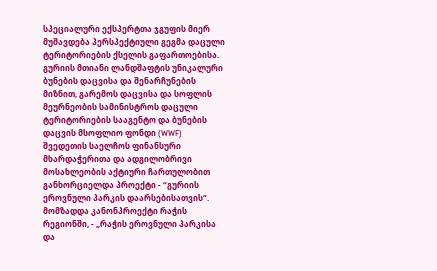სპეციალური ექსპერტთა ჯგუფის მიერ მუშავდება პერსპექტიული გეგმა დაცული ტერიტორიების ქსელის გაფართოებისა. გურიის მთიანი ლანდშაფტის უნიკალური ბუნების დაცვისა და შენარჩუნების მიზნით, გარემოს დაცვისა და სოფლის მეურნეობის სამინისტროს დაცული ტერიტორიების სააგენტო და ბუნების დაცვის მსოფლიო ფონდი (WWF) შვედეთის საელჩოს ფინანსური მხარდაჭერითა და ადგილობრივი მოსახლეობის აქტიური ჩართულობით განხორციელდა პროექტი - “გურიის ეროვნული პარკის დაარსებისათვის“. მომზადდა კანონპროექტი რაჭის რეგიონში, - „რაჭის ეროვნული პარკისა და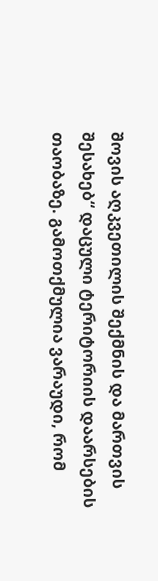შოვის აღკვეთილის შექმნის და მართვის შესახებ“ დაცული ტერიტორიის დაარსების თაობაზე. გამოთქმულია ვარაუდი, რომ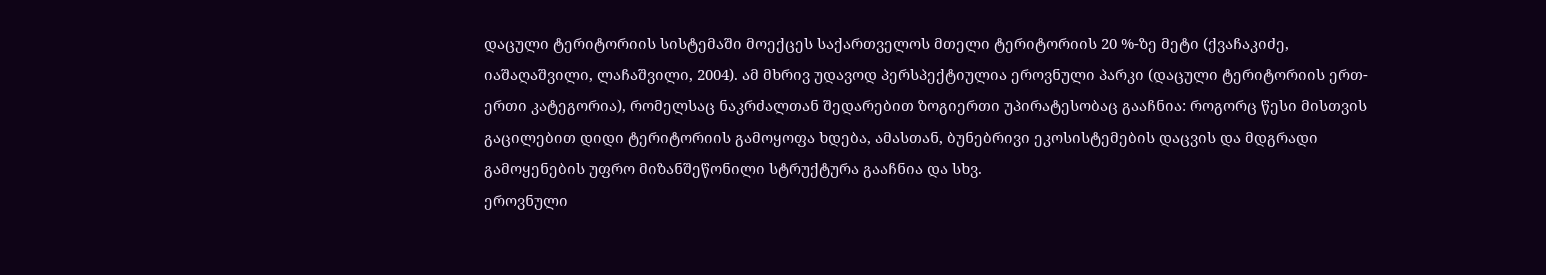დაცული ტერიტორიის სისტემაში მოექცეს საქართველოს მთელი ტერიტორიის 20 %-ზე მეტი (ქვაჩაკიძე, იაშაღაშვილი, ლაჩაშვილი, 2004). ამ მხრივ უდავოდ პერსპექტიულია ეროვნული პარკი (დაცული ტერიტორიის ერთ-ერთი კატეგორია), რომელსაც ნაკრძალთან შედარებით ზოგიერთი უპირატესობაც გააჩნია: როგორც წესი მისთვის გაცილებით დიდი ტერიტორიის გამოყოფა ხდება, ამასთან, ბუნებრივი ეკოსისტემების დაცვის და მდგრადი გამოყენების უფრო მიზანშეწონილი სტრუქტურა გააჩნია და სხვ.
ეროვნული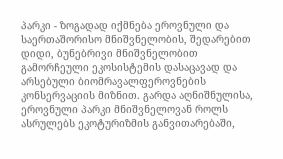პარკი - ზოგადად იქმნება ეროვნული და საერთაშორისო მნიშვნელობის, შედარებით დიდი, ბუნებრივი მნიშვნელობით გამორჩეული ეკოსისტემის დასაცავად და არსებული ბიომრავალფეროვნების კონსერვაციის მიზნით. გარდა აღნიშნულისა, ეროვნული პარკი მნიშვნელოვან როლს ასრულებს ეკოტურიზმის განვითარებაში,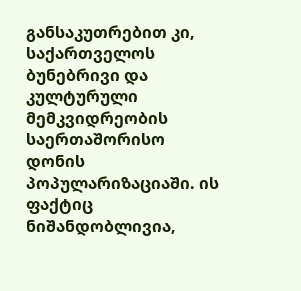განსაკუთრებით კი, საქართველოს ბუნებრივი და კულტურული მემკვიდრეობის საერთაშორისო დონის პოპულარიზაციაში. ის ფაქტიც ნიშანდობლივია,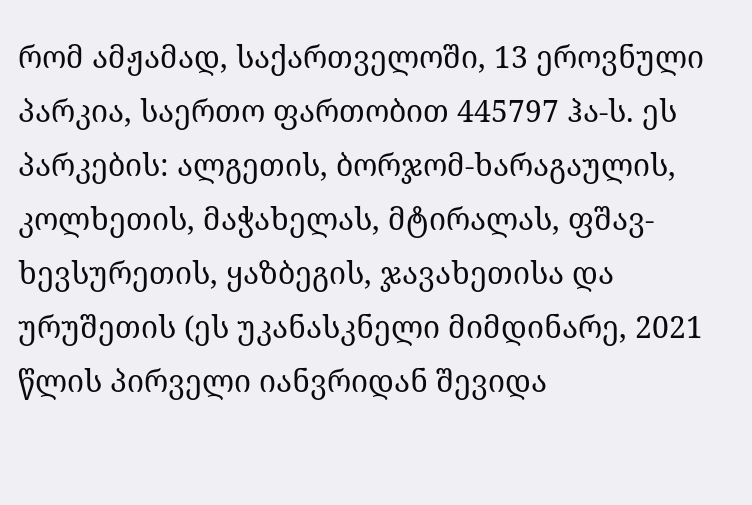რომ ამჟამად, საქართველოში, 13 ეროვნული პარკია, საერთო ფართობით 445797 ჰა-ს. ეს პარკების: ალგეთის, ბორჯომ-ხარაგაულის, კოლხეთის, მაჭახელას, მტირალას, ფშავ-ხევსურეთის, ყაზბეგის, ჯავახეთისა და ურუშეთის (ეს უკანასკნელი მიმდინარე, 2021 წლის პირველი იანვრიდან შევიდა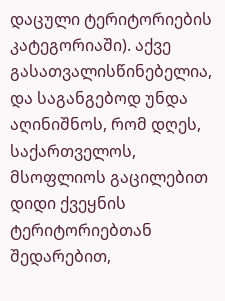დაცული ტერიტორიების კატეგორიაში). აქვე გასათვალისწინებელია, და საგანგებოდ უნდა აღინიშნოს, რომ დღეს, საქართველოს, მსოფლიოს გაცილებით დიდი ქვეყნის ტერიტორიებთან შედარებით,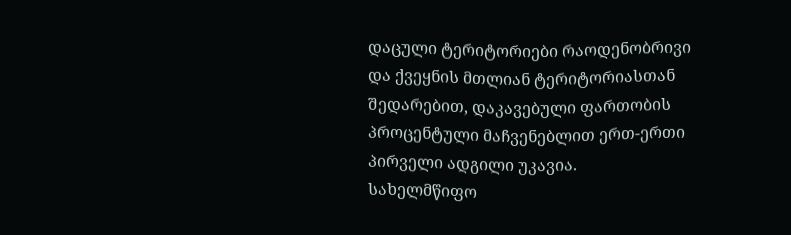დაცული ტერიტორიები რაოდენობრივი და ქვეყნის მთლიან ტერიტორიასთან შედარებით, დაკავებული ფართობის პროცენტული მაჩვენებლით ერთ-ერთი პირველი ადგილი უკავია.
სახელმწიფო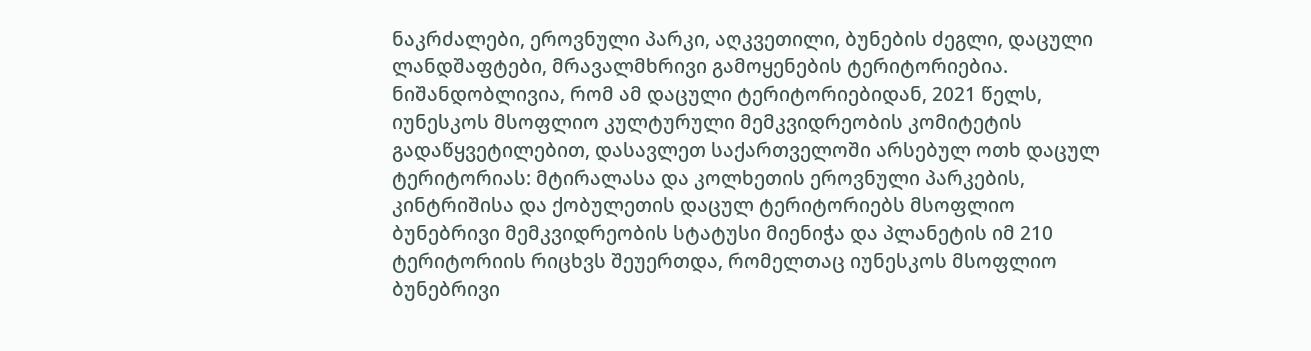ნაკრძალები, ეროვნული პარკი, აღკვეთილი, ბუნების ძეგლი, დაცული ლანდშაფტები, მრავალმხრივი გამოყენების ტერიტორიებია. ნიშანდობლივია, რომ ამ დაცული ტერიტორიებიდან, 2021 წელს, იუნესკოს მსოფლიო კულტურული მემკვიდრეობის კომიტეტის გადაწყვეტილებით, დასავლეთ საქართველოში არსებულ ოთხ დაცულ ტერიტორიას: მტირალასა და კოლხეთის ეროვნული პარკების, კინტრიშისა და ქობულეთის დაცულ ტერიტორიებს მსოფლიო ბუნებრივი მემკვიდრეობის სტატუსი მიენიჭა და პლანეტის იმ 210 ტერიტორიის რიცხვს შეუერთდა, რომელთაც იუნესკოს მსოფლიო ბუნებრივი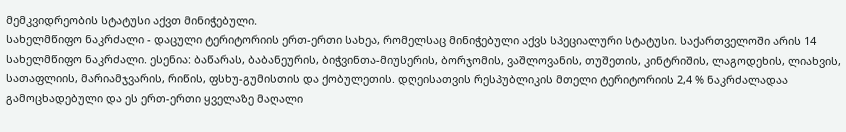მემკვიდრეობის სტატუსი აქვთ მინიჭებული.
სახელმწიფო ნაკრძალი - დაცული ტერიტორიის ერთ-ერთი სახეა, რომელსაც მინიჭებული აქვს სპეციალური სტატუსი. საქართველოში არის 14 სახელმწიფო ნაკრძალი. ესენია: ბაწარას, ბაბანეურის, ბიჭვინთა-მიუსერის, ბორჯომის, ვაშლოვანის, თუშეთის, კინტრიშის, ლაგოდეხის, ლიახვის, სათაფლიის, მარიამჯვარის, რიწის, ფსხუ-გუმისთის და ქობულეთის. დღეისათვის რესპუბლიკის მთელი ტერიტორიის 2,4 % ნაკრძალადაა გამოცხადებული და ეს ერთ-ერთი ყველაზე მაღალი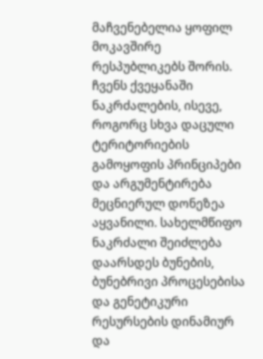მაჩვენებელია ყოფილ მოკავშირე რესპუბლიკებს შორის.
ჩვენს ქვეყანაში ნაკრძალების, ისევე, როგორც სხვა დაცული ტერიტორიების გამოყოფის პრინციპები და არგუმენტირება მეცნიერულ დონეზეა აყვანილი. სახელმწიფო ნაკრძალი შეიძლება დაარსდეს ბუნების, ბუნებრივი პროცესებისა და გენეტიკური რესურსების დინამიურ და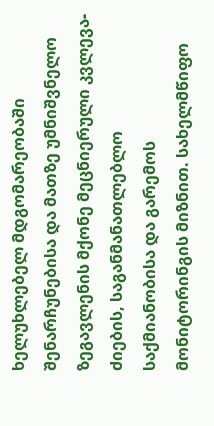ხელუხლებელ მდგომარეობაში შენარჩუნებისა და მათზე უმნიშვნელო ზეგავლენის მქონე მეცნიერული კვლევა-ძიების, საგანმანათლებლო საქმიანობისა და გარემოს მონიტორინგის მიზნით. სახელმწიფო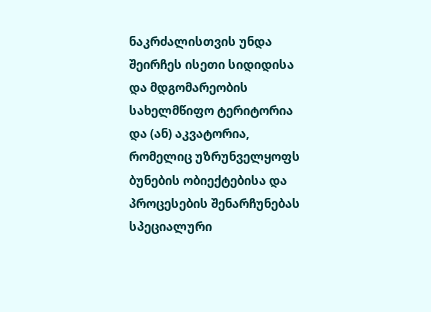ნაკრძალისთვის უნდა შეირჩეს ისეთი სიდიდისა და მდგომარეობის სახელმწიფო ტერიტორია და (ან) აკვატორია, რომელიც უზრუნველყოფს ბუნების ობიექტებისა და პროცესების შენარჩუნებას სპეციალური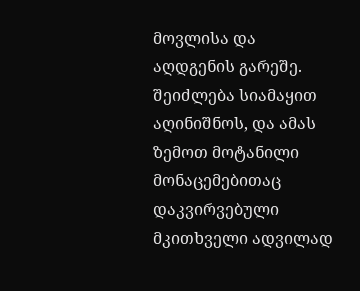მოვლისა და აღდგენის გარეშე.
შეიძლება სიამაყით აღინიშნოს, და ამას ზემოთ მოტანილი მონაცემებითაც დაკვირვებული მკითხველი ადვილად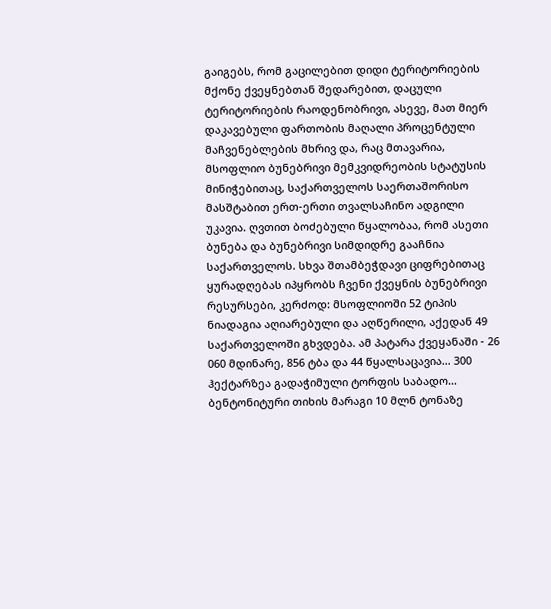გაიგებს, რომ გაცილებით დიდი ტერიტორიების მქონე ქვეყნებთან შედარებით, დაცული ტერიტორიების რაოდენობრივი, ასევე, მათ მიერ დაკავებული ფართობის მაღალი პროცენტული მაჩვენებლების მხრივ და, რაც მთავარია, მსოფლიო ბუნებრივი მემკვიდრეობის სტატუსის მინიჭებითაც, საქართველოს საერთაშორისო მასშტაბით ერთ-ერთი თვალსაჩინო ადგილი უკავია. ღვთით ბოძებული წყალობაა, რომ ასეთი ბუნება და ბუნებრივი სიმდიდრე გააჩნია საქართველოს. სხვა შთამბეჭდავი ციფრებითაც ყურადღებას იპყრობს ჩვენი ქვეყნის ბუნებრივი რესურსები, კერძოდ: მსოფლიოში 52 ტიპის ნიადაგია აღიარებული და აღწერილი, აქედან 49 საქართველოში გხვდება. ამ პატარა ქვეყანაში - 26 060 მდინარე, 856 ტბა და 44 წყალსაცავია… 300 ჰექტარზეა გადაჭიმული ტორფის საბადო… ბენტონიტური თიხის მარაგი 10 მლნ ტონაზე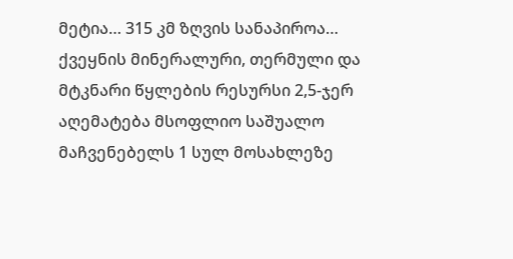მეტია… 315 კმ ზღვის სანაპიროა… ქვეყნის მინერალური, თერმული და მტკნარი წყლების რესურსი 2,5-ჯერ აღემატება მსოფლიო საშუალო მაჩვენებელს 1 სულ მოსახლეზე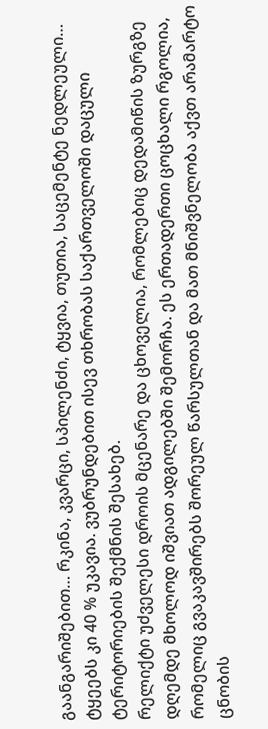გაანგარიშებით… რკინა, კვარცი, სპილენძი, ტყვია, თუთია, საცემენტე ნედლეული… ტყეებს კი 40 % უკავია. ვუბრუნდებით ისევ თხრობას საქართველოში დაცული ტერიტორიების შექმნის შესახებ.
რელიქტი უძველესი დროის მცენარე და ცხოველია, რომლებიც დედამიწის ზურგზე დღემდე მხოლოდ იშვიათ ადგილებში შემორჩა. ეს ერთადერთი ცოცხალი რგოლია, რომელიც გვაკავშირებს შორეულ წარსულთან და მათ მნიშვნელობა აქვთ არამარტო ცნობის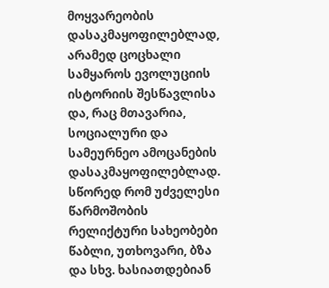მოყვარეობის დასაკმაყოფილებლად, არამედ ცოცხალი სამყაროს ევოლუციის ისტორიის შესწავლისა და, რაც მთავარია, სოციალური და სამეურნეო ამოცანების დასაკმაყოფილებლად. სწორედ რომ უძველესი წარმოშობის რელიქტური სახეობები წაბლი, უთხოვარი, ბზა და სხვ. ხასიათდებიან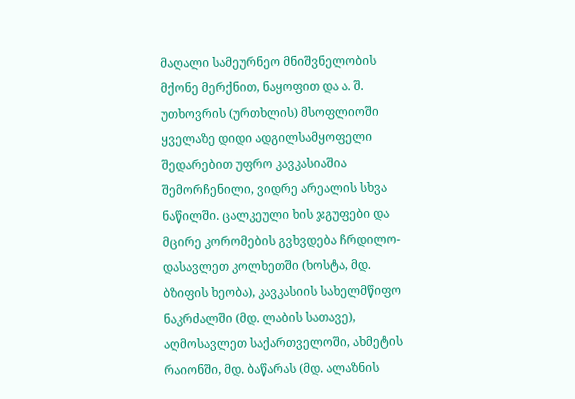მაღალი სამეურნეო მნიშვნელობის მქონე მერქნით, ნაყოფით და ა. შ. უთხოვრის (ურთხლის) მსოფლიოში ყველაზე დიდი ადგილსამყოფელი შედარებით უფრო კავკასიაშია შემორჩენილი, ვიდრე არეალის სხვა ნაწილში. ცალკეული ხის ჯგუფები და მცირე კორომების გვხვდება ჩრდილო-დასავლეთ კოლხეთში (ხოსტა, მდ. ბზიფის ხეობა), კავკასიის სახელმწიფო ნაკრძალში (მდ. ლაბის სათავე), აღმოსავლეთ საქართველოში, ახმეტის რაიონში, მდ. ბაწარას (მდ. ალაზნის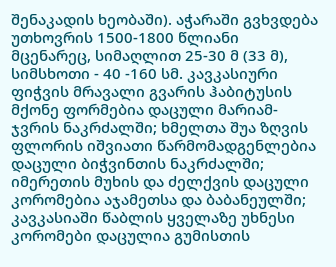შენაკადის ხეობაში). აჭარაში გვხვდება უთხოვრის 1500-1800 წლიანი მცენარეც, სიმაღლით 25-30 მ (33 მ), სიმსხოთი - 40 -160 სმ. კავკასიური ფიჭვის მრავალი გვარის ჰაბიტუსის მქონე ფორმებია დაცული მარიამ-ჯვრის ნაკრძალში; ხმელთა შუა ზღვის ფლორის იშვიათი წარმომადგენლებია დაცული ბიჭვინთის ნაკრძალში; იმერეთის მუხის და ძელქვის დაცული კორომებია აჯამეთსა და ბაბანეულში; კავკასიაში წაბლის ყველაზე უხნესი კორომები დაცულია გუმისთის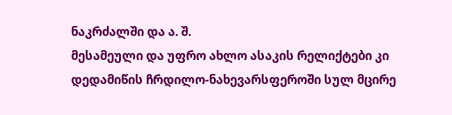ნაკრძალში და ა. შ.
მესამეული და უფრო ახლო ასაკის რელიქტები კი დედამიწის ჩრდილო-ნახევარსფეროში სულ მცირე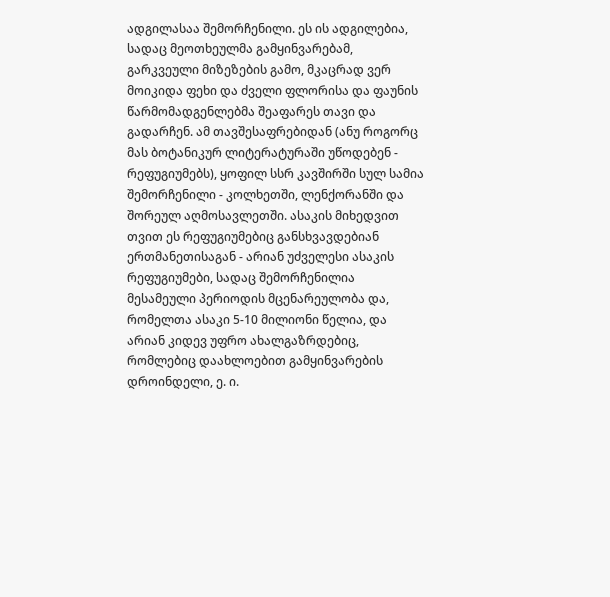ადგილასაა შემორჩენილი. ეს ის ადგილებია, სადაც მეოთხეულმა გამყინვარებამ, გარკვეული მიზეზების გამო, მკაცრად ვერ მოიკიდა ფეხი და ძველი ფლორისა და ფაუნის წარმომადგენლებმა შეაფარეს თავი და გადარჩენ. ამ თავშესაფრებიდან (ანუ როგორც მას ბოტანიკურ ლიტერატურაში უწოდებენ - რეფუგიუმებს), ყოფილ სსრ კავშირში სულ სამია შემორჩენილი - კოლხეთში, ლენქორანში და შორეულ აღმოსავლეთში. ასაკის მიხედვით თვით ეს რეფუგიუმებიც განსხვავდებიან ერთმანეთისაგან - არიან უძველესი ასაკის რეფუგიუმები, სადაც შემორჩენილია მესამეული პერიოდის მცენარეულობა და, რომელთა ასაკი 5-10 მილიონი წელია, და არიან კიდევ უფრო ახალგაზრდებიც, რომლებიც დაახლოებით გამყინვარების დროინდელი, ე. ი.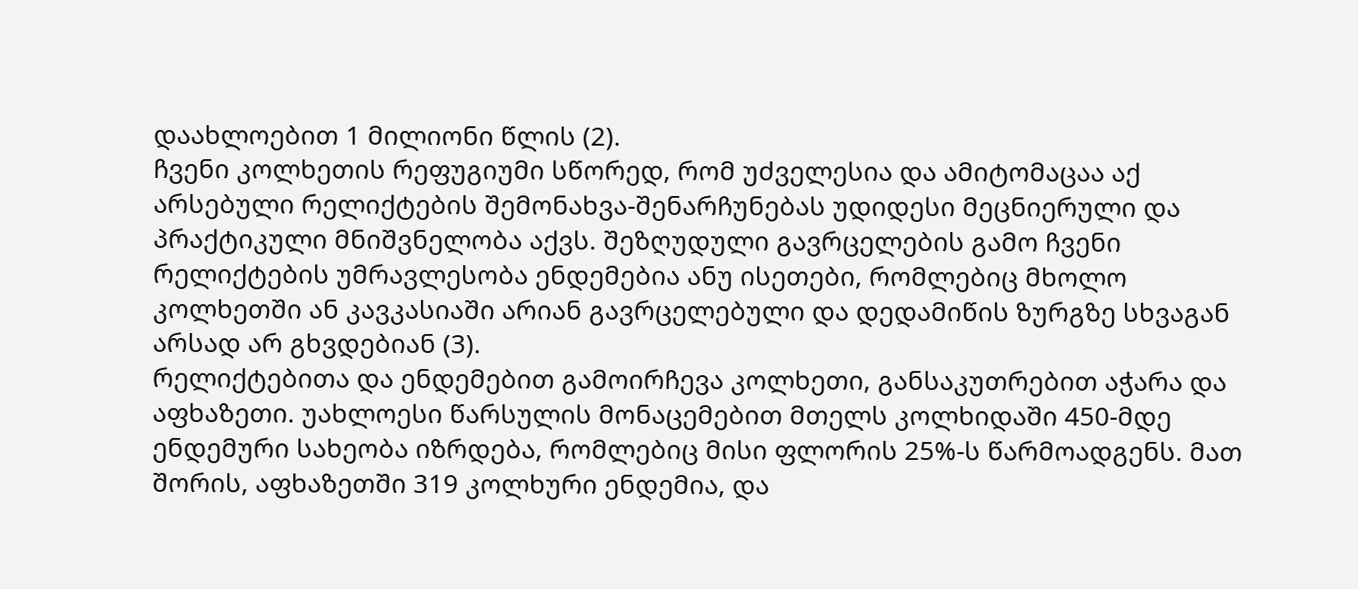დაახლოებით 1 მილიონი წლის (2).
ჩვენი კოლხეთის რეფუგიუმი სწორედ, რომ უძველესია და ამიტომაცაა აქ არსებული რელიქტების შემონახვა-შენარჩუნებას უდიდესი მეცნიერული და პრაქტიკული მნიშვნელობა აქვს. შეზღუდული გავრცელების გამო ჩვენი რელიქტების უმრავლესობა ენდემებია ანუ ისეთები, რომლებიც მხოლო კოლხეთში ან კავკასიაში არიან გავრცელებული და დედამიწის ზურგზე სხვაგან არსად არ გხვდებიან (3).
რელიქტებითა და ენდემებით გამოირჩევა კოლხეთი, განსაკუთრებით აჭარა და აფხაზეთი. უახლოესი წარსულის მონაცემებით მთელს კოლხიდაში 450-მდე ენდემური სახეობა იზრდება, რომლებიც მისი ფლორის 25%-ს წარმოადგენს. მათ შორის, აფხაზეთში 319 კოლხური ენდემია, და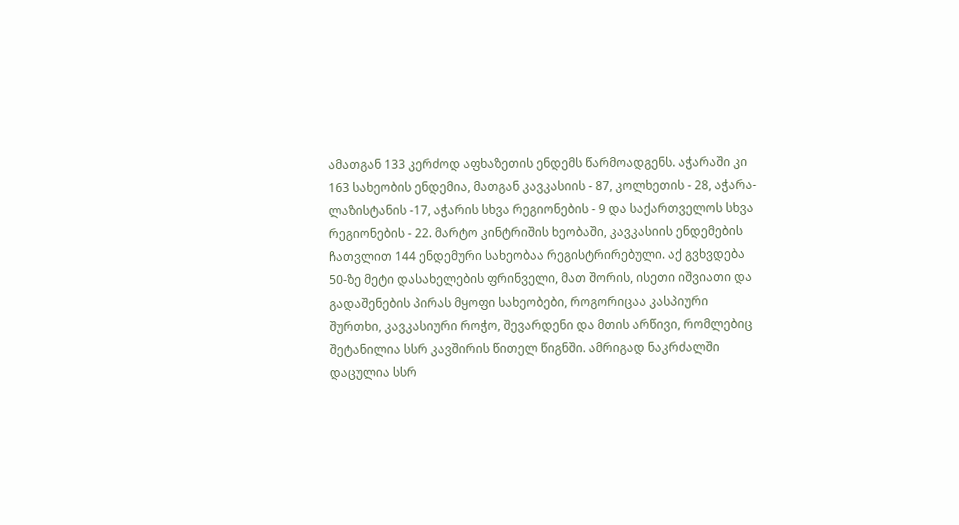ამათგან 133 კერძოდ აფხაზეთის ენდემს წარმოადგენს. აჭარაში კი 163 სახეობის ენდემია, მათგან კავკასიის - 87, კოლხეთის - 28, აჭარა-ლაზისტანის -17, აჭარის სხვა რეგიონების - 9 და საქართველოს სხვა რეგიონების - 22. მარტო კინტრიშის ხეობაში, კავკასიის ენდემების ჩათვლით 144 ენდემური სახეობაა რეგისტრირებული. აქ გვხვდება 50-ზე მეტი დასახელების ფრინველი, მათ შორის, ისეთი იშვიათი და გადაშენების პირას მყოფი სახეობები, როგორიცაა კასპიური შურთხი, კავკასიური როჭო, შევარდენი და მთის არწივი, რომლებიც შეტანილია სსრ კავშირის წითელ წიგნში. ამრიგად ნაკრძალში დაცულია სსრ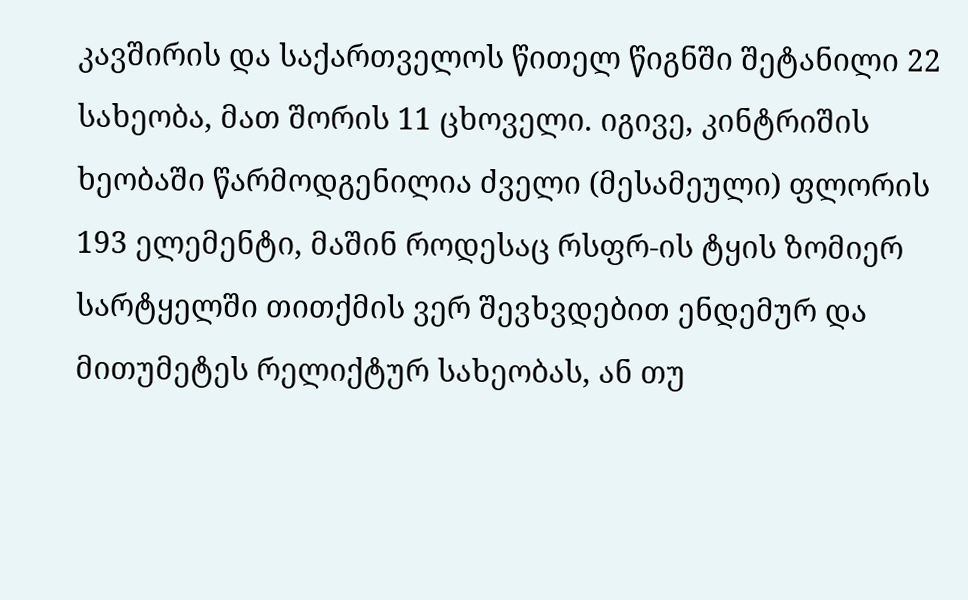კავშირის და საქართველოს წითელ წიგნში შეტანილი 22 სახეობა, მათ შორის 11 ცხოველი. იგივე, კინტრიშის ხეობაში წარმოდგენილია ძველი (მესამეული) ფლორის 193 ელემენტი, მაშინ როდესაც რსფრ-ის ტყის ზომიერ სარტყელში თითქმის ვერ შევხვდებით ენდემურ და მითუმეტეს რელიქტურ სახეობას, ან თუ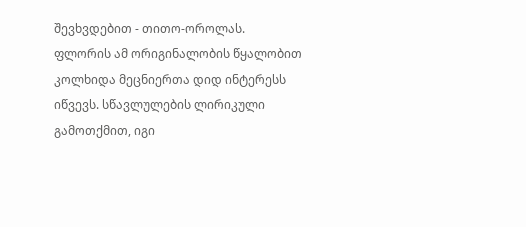შევხვდებით - თითო-ოროლას. ფლორის ამ ორიგინალობის წყალობით კოლხიდა მეცნიერთა დიდ ინტერესს იწვევს. სწავლულების ლირიკული გამოთქმით, იგი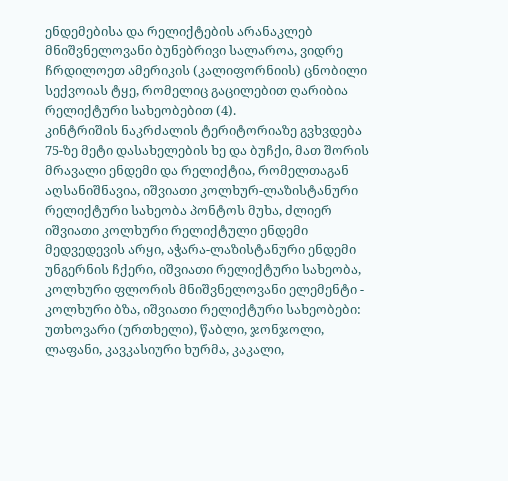ენდემებისა და რელიქტების არანაკლებ მნიშვნელოვანი ბუნებრივი სალაროა, ვიდრე ჩრდილოეთ ამერიკის (კალიფორნიის) ცნობილი სექვოიას ტყე, რომელიც გაცილებით ღარიბია რელიქტური სახეობებით (4).
კინტრიშის ნაკრძალის ტერიტორიაზე გვხვდება 75-ზე მეტი დასახელების ხე და ბუჩქი, მათ შორის მრავალი ენდემი და რელიქტია, რომელთაგან აღსანიშნავია, იშვიათი კოლხურ-ლაზისტანური რელიქტური სახეობა პონტოს მუხა, ძლიერ იშვიათი კოლხური რელიქტული ენდემი მედვედევის არყი, აჭარა-ლაზისტანური ენდემი უნგერნის ჩქერი, იშვიათი რელიქტური სახეობა, კოლხური ფლორის მნიშვნელოვანი ელემენტი - კოლხური ბზა, იშვიათი რელიქტური სახეობები: უთხოვარი (ურთხელი), წაბლი, ჯონჯოლი, ლაფანი, კავკასიური ხურმა, კაკალი,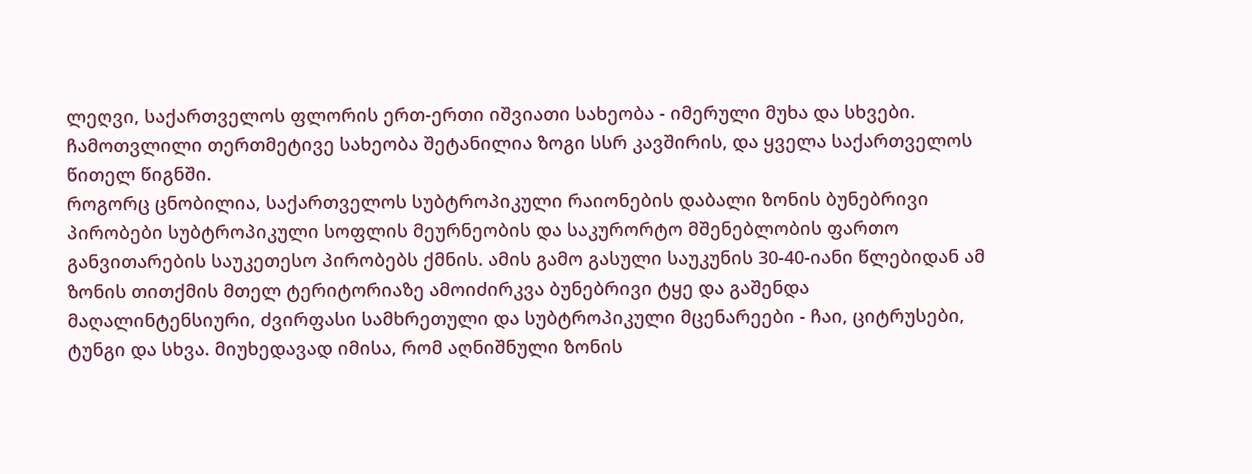ლეღვი, საქართველოს ფლორის ერთ-ერთი იშვიათი სახეობა - იმერული მუხა და სხვები. ჩამოთვლილი თერთმეტივე სახეობა შეტანილია ზოგი სსრ კავშირის, და ყველა საქართველოს წითელ წიგნში.
როგორც ცნობილია, საქართველოს სუბტროპიკული რაიონების დაბალი ზონის ბუნებრივი პირობები სუბტროპიკული სოფლის მეურნეობის და საკურორტო მშენებლობის ფართო განვითარების საუკეთესო პირობებს ქმნის. ამის გამო გასული საუკუნის 30-40-იანი წლებიდან ამ ზონის თითქმის მთელ ტერიტორიაზე ამოიძირკვა ბუნებრივი ტყე და გაშენდა მაღალინტენსიური, ძვირფასი სამხრეთული და სუბტროპიკული მცენარეები - ჩაი, ციტრუსები, ტუნგი და სხვა. მიუხედავად იმისა, რომ აღნიშნული ზონის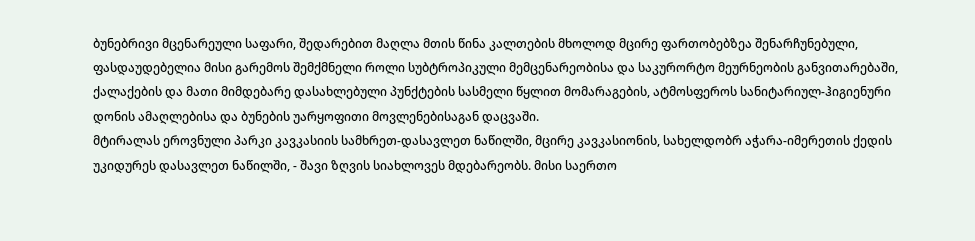ბუნებრივი მცენარეული საფარი, შედარებით მაღლა მთის წინა კალთების მხოლოდ მცირე ფართობებზეა შენარჩუნებული, ფასდაუდებელია მისი გარემოს შემქმნელი როლი სუბტროპიკული მემცენარეობისა და საკურორტო მეურნეობის განვითარებაში, ქალაქების და მათი მიმდებარე დასახლებული პუნქტების სასმელი წყლით მომარაგების, ატმოსფეროს სანიტარიულ-ჰიგიენური დონის ამაღლებისა და ბუნების უარყოფითი მოვლენებისაგან დაცვაში.
მტირალას ეროვნული პარკი კავკასიის სამხრეთ-დასავლეთ ნაწილში, მცირე კავკასიონის, სახელდობრ აჭარა-იმერეთის ქედის უკიდურეს დასავლეთ ნაწილში, - შავი ზღვის სიახლოვეს მდებარეობს. მისი საერთო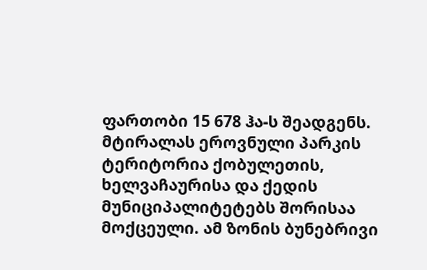ფართობი 15 678 ჰა-ს შეადგენს. მტირალას ეროვნული პარკის ტერიტორია ქობულეთის, ხელვაჩაურისა და ქედის მუნიციპალიტეტებს შორისაა მოქცეული. ამ ზონის ბუნებრივი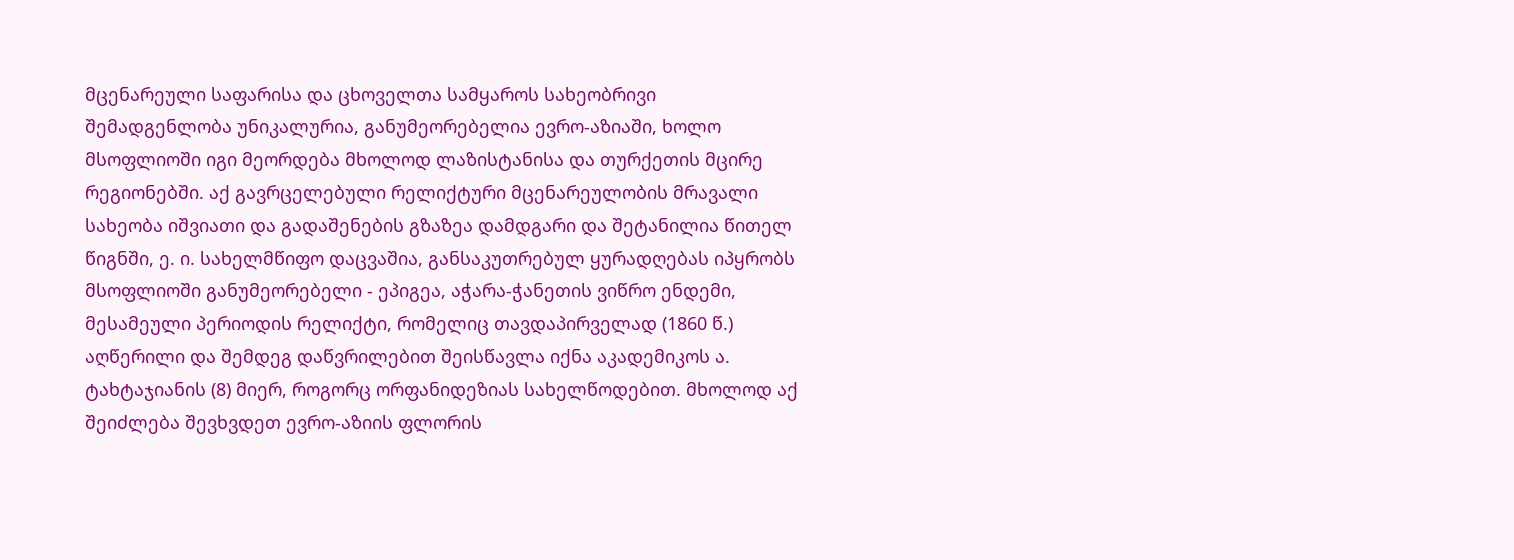მცენარეული საფარისა და ცხოველთა სამყაროს სახეობრივი შემადგენლობა უნიკალურია, განუმეორებელია ევრო-აზიაში, ხოლო მსოფლიოში იგი მეორდება მხოლოდ ლაზისტანისა და თურქეთის მცირე რეგიონებში. აქ გავრცელებული რელიქტური მცენარეულობის მრავალი სახეობა იშვიათი და გადაშენების გზაზეა დამდგარი და შეტანილია წითელ წიგნში, ე. ი. სახელმწიფო დაცვაშია, განსაკუთრებულ ყურადღებას იპყრობს მსოფლიოში განუმეორებელი - ეპიგეა, აჭარა-ჭანეთის ვიწრო ენდემი, მესამეული პერიოდის რელიქტი, რომელიც თავდაპირველად (1860 წ.) აღწერილი და შემდეგ დაწვრილებით შეისწავლა იქნა აკადემიკოს ა. ტახტაჯიანის (8) მიერ, როგორც ორფანიდეზიას სახელწოდებით. მხოლოდ აქ შეიძლება შევხვდეთ ევრო-აზიის ფლორის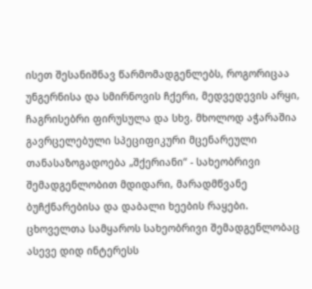ისეთ შესანიშნავ წარმომადგენლებს, როგორიცაა უნგერნისა და სმირნოვის ჩქერი, მედვედევის არყი, ჩაგრისებრი ფირუსულა და სხვ. მხოლოდ აჭარაშია გავრცელებული სპეციფიკური მცენარეული თანასაზოგადოება „შქერიანი“ - სახეობრივი შემადგენლობით მდიდარი, მარადმწვანე ბუჩქნარებისა და დაბალი ხეების რაყები. ცხოველთა სამყაროს სახეობრივი შემადგენლობაც ასევე დიდ ინტერესს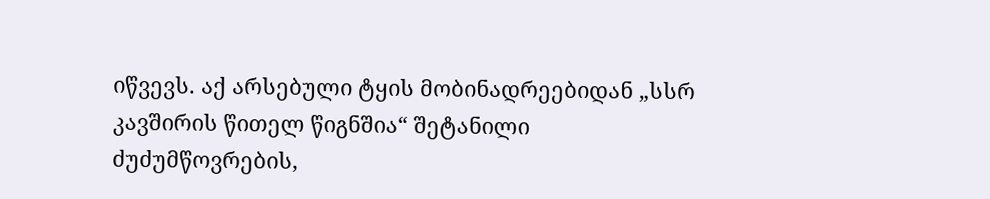იწვევს. აქ არსებული ტყის მობინადრეებიდან „სსრ კავშირის წითელ წიგნშია“ შეტანილი ძუძუმწოვრების,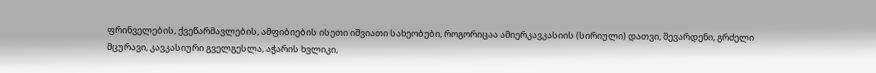ფრინველების, ქვეწარმავლების, ამფიბიების ისეთი იშვიათი სახეობები, როგორიცაა ამიერკავკასიის (სირიული) დათვი, შევარდენი, გრძელი მცურავი, კავკასიური გველგესლა, აჭარის ხვლიკი,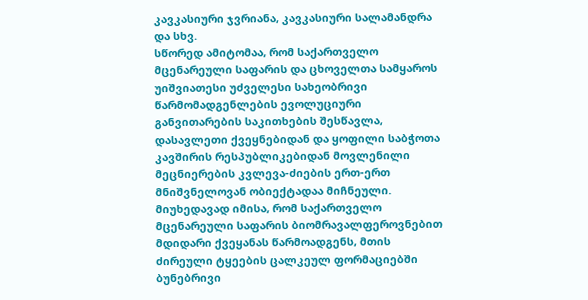კავკასიური ჯვრიანა, კავკასიური სალამანდრა და სხვ.
სწორედ ამიტომაა, რომ საქართველო მცენარეული საფარის და ცხოველთა სამყაროს უიშვიათესი უძველესი სახეობრივი წარმომადგენლების ევოლუციური განვითარების საკითხების შესწავლა, დასავლეთი ქვეყნებიდან და ყოფილი საბჭოთა კავშირის რესპუბლიკებიდან მოვლენილი მეცნიერების კვლევა-ძიების ერთ-ერთ მნიშვნელოვან ობიექტადაა მიჩნეული.
მიუხედავად იმისა, რომ საქართველო მცენარეული საფარის ბიომრავალფეროვნებით მდიდარი ქვეყანას წარმოადგენს, მთის ძირეული ტყეების ცალკეულ ფორმაციებში ბუნებრივი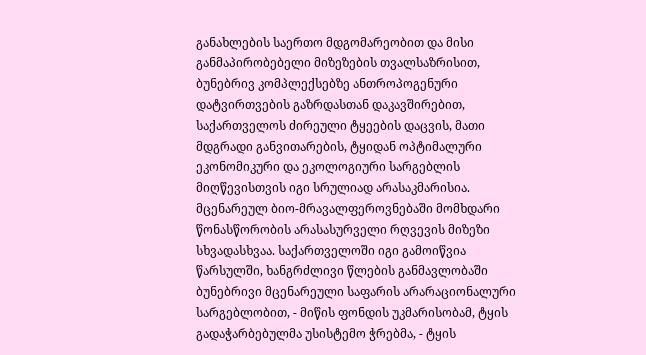განახლების საერთო მდგომარეობით და მისი განმაპირობებელი მიზეზების თვალსაზრისით, ბუნებრივ კომპლექსებზე ანთროპოგენური დატვირთვების გაზრდასთან დაკავშირებით, საქართველოს ძირეული ტყეების დაცვის, მათი მდგრადი განვითარების, ტყიდან ოპტიმალური ეკონომიკური და ეკოლოგიური სარგებლის მიღწევისთვის იგი სრულიად არასაკმარისია. მცენარეულ ბიო-მრავალფეროვნებაში მომხდარი წონასწორობის არასასურველი რღვევის მიზეზი სხვადასხვაა. საქართველოში იგი გამოიწვია წარსულში, ხანგრძლივი წლების განმავლობაში ბუნებრივი მცენარეული საფარის არარაციონალური სარგებლობით, - მიწის ფონდის უკმარისობამ, ტყის გადაჭარბებულმა უსისტემო ჭრებმა, - ტყის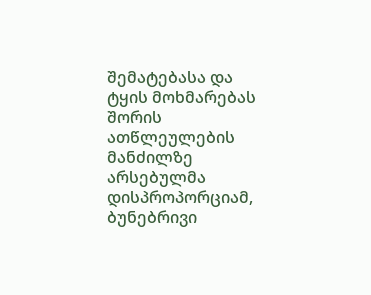შემატებასა და ტყის მოხმარებას შორის ათწლეულების მანძილზე არსებულმა დისპროპორციამ, ბუნებრივი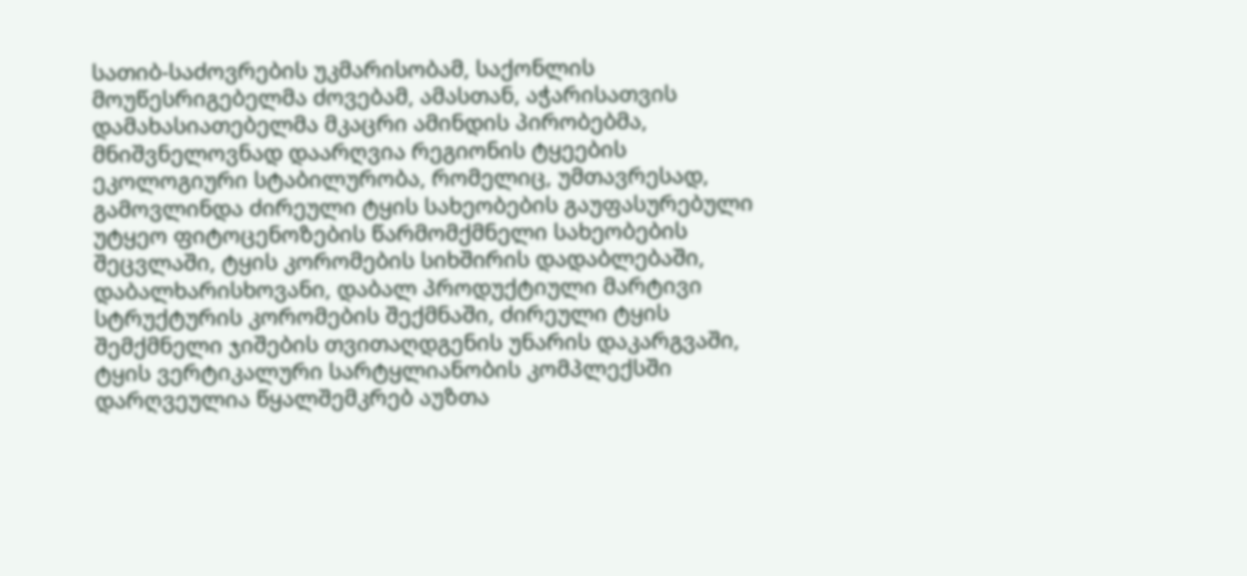სათიბ-საძოვრების უკმარისობამ, საქონლის მოუწესრიგებელმა ძოვებამ, ამასთან, აჭარისათვის დამახასიათებელმა მკაცრი ამინდის პირობებმა, მნიშვნელოვნად დაარღვია რეგიონის ტყეების ეკოლოგიური სტაბილურობა, რომელიც, უმთავრესად, გამოვლინდა ძირეული ტყის სახეობების გაუფასურებული უტყეო ფიტოცენოზების წარმომქმნელი სახეობების შეცვლაში, ტყის კორომების სიხშირის დადაბლებაში, დაბალხარისხოვანი, დაბალ პროდუქტიული მარტივი სტრუქტურის კორომების შექმნაში, ძირეული ტყის შემქმნელი ჯიშების თვითაღდგენის უნარის დაკარგვაში, ტყის ვერტიკალური სარტყლიანობის კომპლექსში დარღვეულია წყალშემკრებ აუზთა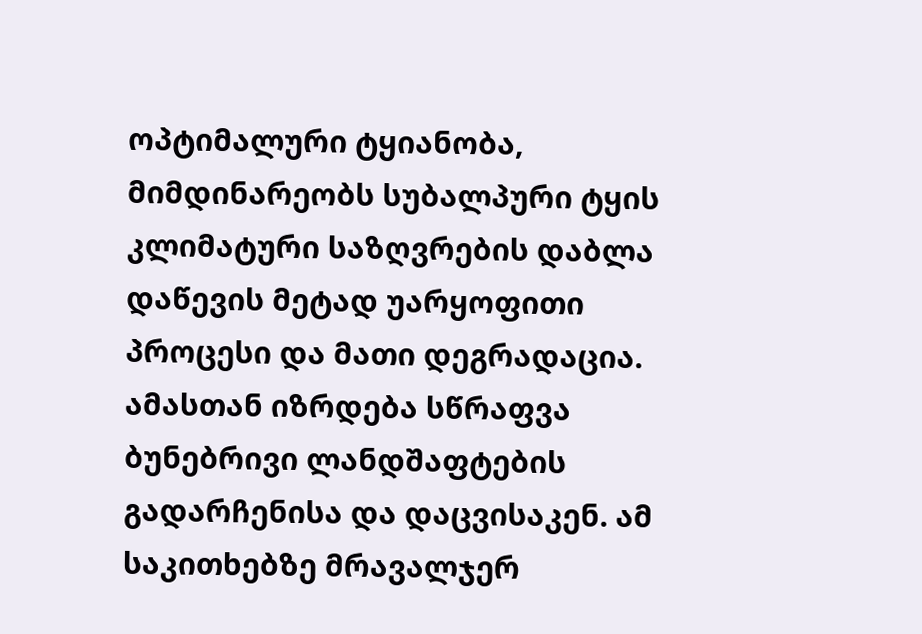ოპტიმალური ტყიანობა, მიმდინარეობს სუბალპური ტყის კლიმატური საზღვრების დაბლა დაწევის მეტად უარყოფითი პროცესი და მათი დეგრადაცია. ამასთან იზრდება სწრაფვა ბუნებრივი ლანდშაფტების გადარჩენისა და დაცვისაკენ. ამ საკითხებზე მრავალჯერ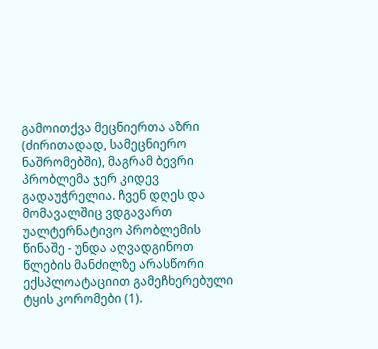გამოითქვა მეცნიერთა აზრი (ძირითადად, სამეცნიერო ნაშრომებში), მაგრამ ბევრი პრობლემა ჯერ კიდევ გადაუჭრელია. ჩვენ დღეს და მომავალშიც ვდგავართ უალტერნატივო პრობლემის წინაშე - უნდა აღვადგინოთ წლების მანძილზე არასწორი ექსპლოატაციით გამეჩხერებული ტყის კორომები (1).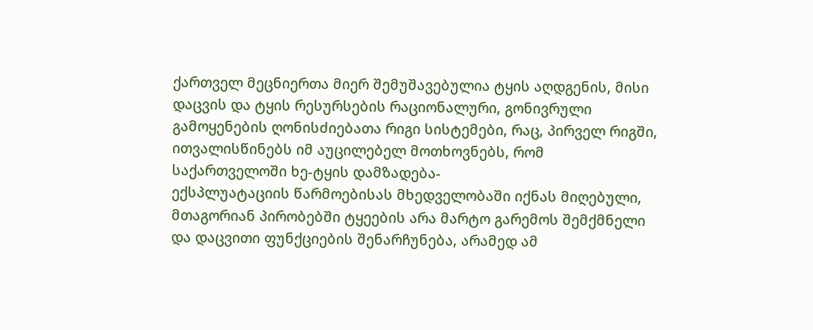ქართველ მეცნიერთა მიერ შემუშავებულია ტყის აღდგენის, მისი დაცვის და ტყის რესურსების რაციონალური, გონივრული გამოყენების ღონისძიებათა რიგი სისტემები, რაც, პირველ რიგში, ითვალისწინებს იმ აუცილებელ მოთხოვნებს, რომ საქართველოში ხე-ტყის დამზადება-
ექსპლუატაციის წარმოებისას მხედველობაში იქნას მიღებული, მთაგორიან პირობებში ტყეების არა მარტო გარემოს შემქმნელი და დაცვითი ფუნქციების შენარჩუნება, არამედ ამ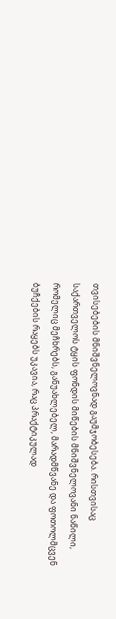თვისებების მნიშვნელოვნად გაუმჯობესება. რისთვისაც საქართველოს ტყის ფონდის მიწების მნიშვნელოვანი ნაწილი, რომელიც მეჩხრებს, განუახლებელ, მარადმწვანე და ფოთოლმცვენ ბუჩქების რაყებს უკავია, რაც პრაქტიკულად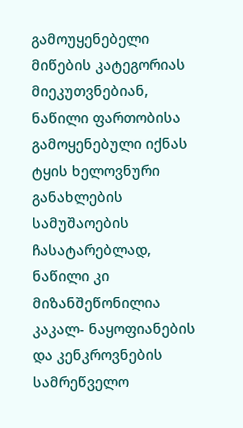გამოუყენებელი მიწების კატეგორიას მიეკუთვნებიან, ნაწილი ფართობისა გამოყენებული იქნას ტყის ხელოვნური განახლების სამუშაოების ჩასატარებლად, ნაწილი კი მიზანშეწონილია კაკალ- ნაყოფიანების და კენკროვნების სამრეწველო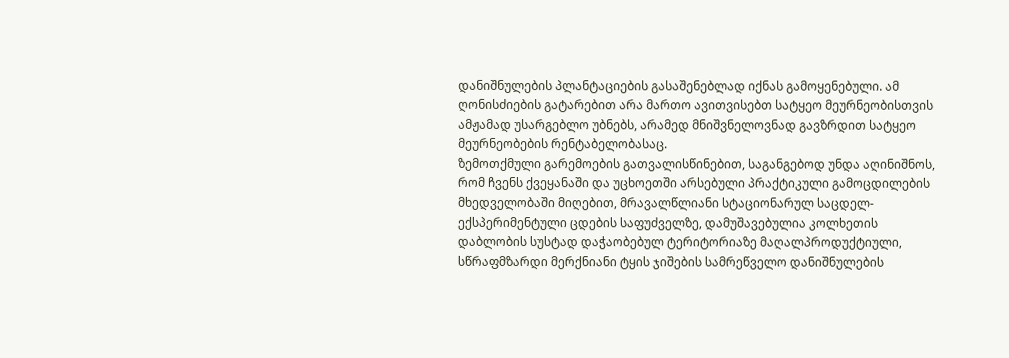დანიშნულების პლანტაციების გასაშენებლად იქნას გამოყენებული. ამ ღონისძიების გატარებით არა მართო ავითვისებთ სატყეო მეურნეობისთვის ამჟამად უსარგებლო უბნებს, არამედ მნიშვნელოვნად გავზრდით სატყეო მეურნეობების რენტაბელობასაც.
ზემოთქმული გარემოების გათვალისწინებით, საგანგებოდ უნდა აღინიშნოს, რომ ჩვენს ქვეყანაში და უცხოეთში არსებული პრაქტიკული გამოცდილების მხედველობაში მიღებით, მრავალწლიანი სტაციონარულ საცდელ-ექსპერიმენტული ცდების საფუძველზე, დამუშავებულია კოლხეთის დაბლობის სუსტად დაჭაობებულ ტერიტორიაზე მაღალპროდუქტიული, სწრაფმზარდი მერქნიანი ტყის ჯიშების სამრეწველო დანიშნულების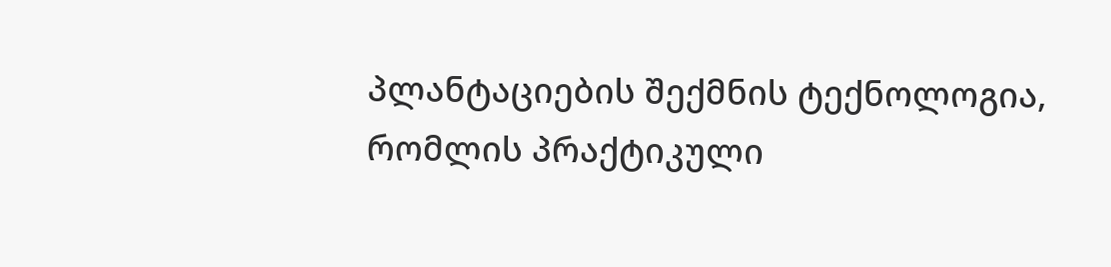პლანტაციების შექმნის ტექნოლოგია, რომლის პრაქტიკული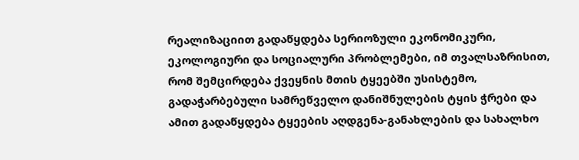რეალიზაციით გადაწყდება სერიოზული ეკონომიკური, ეკოლოგიური და სოციალური პრობლემები, იმ თვალსაზრისით, რომ შემცირდება ქვეყნის მთის ტყეებში უსისტემო, გადაჭარბებული სამრეწველო დანიშნულების ტყის ჭრები და ამით გადაწყდება ტყეების აღდგენა-განახლების და სახალხო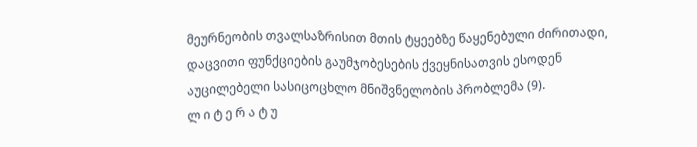მეურნეობის თვალსაზრისით მთის ტყეებზე წაყენებული ძირითადი, დაცვითი ფუნქციების გაუმჯობესების ქვეყნისათვის ესოდენ აუცილებელი სასიცოცხლო მნიშვნელობის პრობლემა (9).
ლ ი ტ ე რ ა ტ უ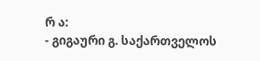რ ა:
- გიგაური გ. საქართველოს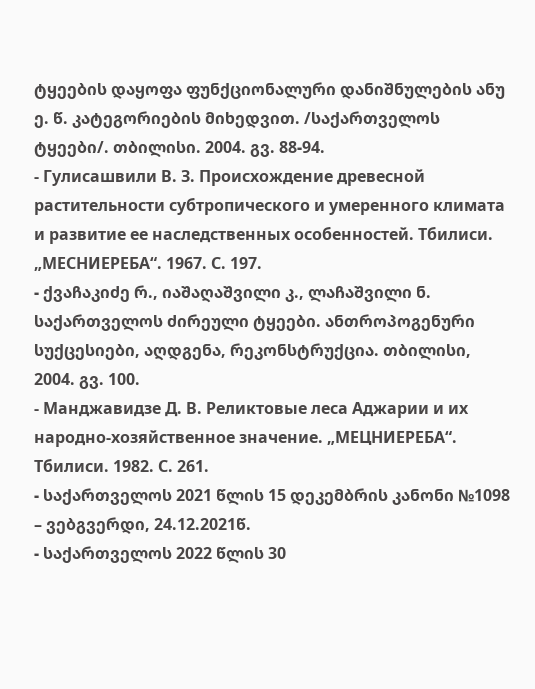ტყეების დაყოფა ფუნქციონალური დანიშნულების ანუ ე. წ. კატეგორიების მიხედვით. /საქართველოს ტყეები/. თბილისი. 2004. გვ. 88-94.
- Гулисашвили В. З. Происхождение древесной растительности субтропического и умеренного климата и развитие ее наследственных особенностей. Тбилиси. „МЕСНИЕРЕБА“. 1967. С. 197.
- ქვაჩაკიძე რ., იაშაღაშვილი კ., ლაჩაშვილი ნ. საქართველოს ძირეული ტყეები. ანთროპოგენური სუქცესიები, აღდგენა, რეკონსტრუქცია. თბილისი, 2004. გვ. 100.
- Манджавидзе Д. В. Реликтовые леса Аджарии и их народно-хозяйственное значение. „МЕЦНИЕРЕБА“. Тбилиси. 1982. С. 261.
- საქართველოს 2021 წლის 15 დეკემბრის კანონი №1098 – ვებგვერდი, 24.12.2021წ.
- საქართველოს 2022 წლის 30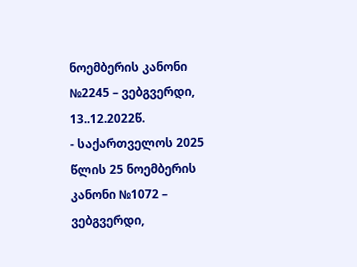ნოემბერის კანონი №2245 – ვებგვერდი, 13..12.2022წ.
- საქართველოს 2025 წლის 25 ნოემბერის კანონი №1072 – ვებგვერდი,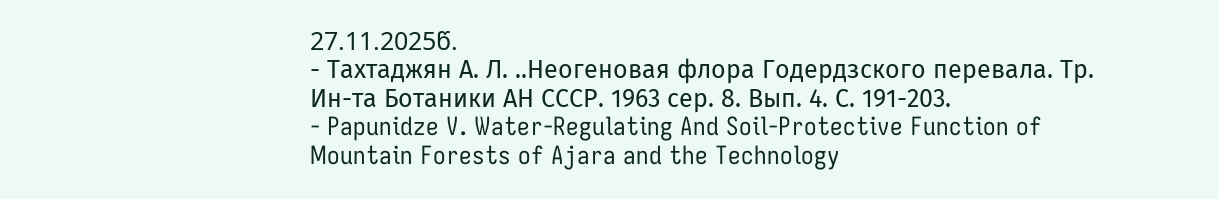27.11.2025წ.
- Тахтаджян А. Л. ..Неогеновая флора Годердзского перевала. Тр. Ин-та Ботаники АН СССР. 1963 сер. 8. Вып. 4. С. 191-203.
- Papunidze V. Water-Regulating And Soil-Protective Function of Mountain Forests of Ajara and the Technology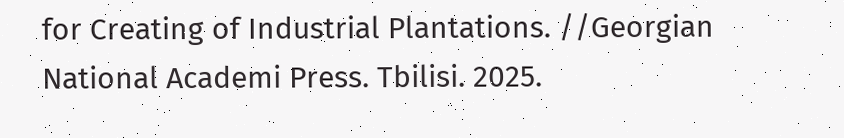for Creating of Industrial Plantations. //Georgian National Academi Press. Tbilisi. 2025.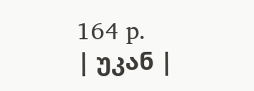164 p.
| უკან |